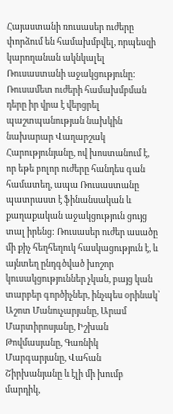Հայաստանի ռուսասեր ուժերը փորձում են համախմբվել, որպեսզի կարողանան ակնկալել Ռուսաստանի աջակցությունը: Ռուսամետ ուժերի համախմբման դերը իր վրա է վերցրել պաշտպանության նախկին նախարար Վաղարշակ Հարությունյանը, ով խոստանում է, որ եթե բոլոր ուժերը հանդես գան համատեղ, ապա Ռուսաստանը պատրաստ է ֆինանսական և քաղաքական աջակցություն ցույց տալ իրենց: Ռուսասեր ուժեր ասածը մի քիչ հեղհեղուկ հասկացություն է, և այնտեղ ընդգծված խոշոր կուսակցություններ չկան, բայց կան տարբեր գործիչներ, ինչպես օրինակ՝ Աշոտ Մանուչարյանը, Արամ Մարտիրոսյանը, Իշխան Թովմասյանը, Գառնիկ Մարգարյանը, Վահան Շիրխանյանը և էլի մի խումբ մարդիկ,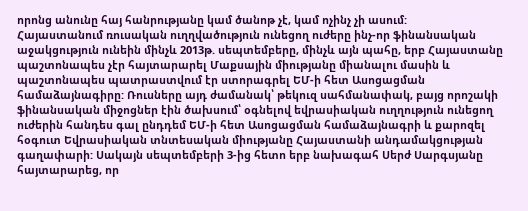որոնց անունը հայ հանրությանը կամ ծանոթ չէ, կամ ոչինչ չի ասում:
Հայաստանում ռուսական ուղղվածություն ունեցող ուժերը ինչ-որ ֆինանսական աջակցություն ունեին մինչև 2013թ. սեպտեմբերը, մինչև այն պահը, երբ Հայաստանը պաշտոնապես չէր հայտարարել Մաքսային միությանը միանալու մասին և պաշտոնապես պատրաստվում էր ստորագրել ԵՄ-ի հետ Ասոցացման համաձայնագիրը: Ռուսները այդ ժամանակ՝ թեկուզ սահմանափակ, բայց որոշակի ֆինանսական միջոցներ էին ծախսում՝ օգնելով եվրասիական ուղղություն ունեցող ուժերին հանդես գալ ընդդեմ ԵՄ-ի հետ Ասոցացման համաձայնագրի և քարոզել հօգուտ Եվրասիական տնտեսական միությանը Հայաստանի անդամակցության գաղափարի: Սակայն սեպտեմբերի 3-ից հետո երբ նախագահ Սերժ Սարգսյանը հայտարարեց, որ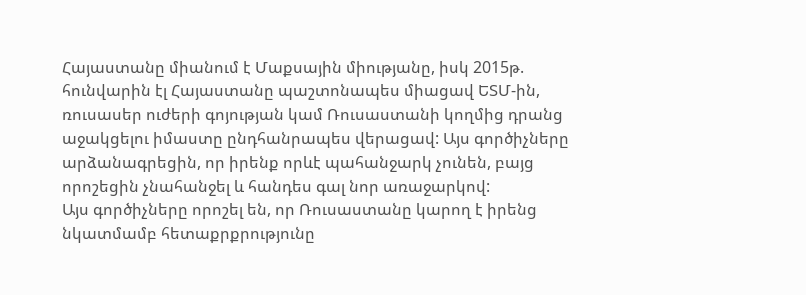Հայաստանը միանում է Մաքսային միությանը, իսկ 2015թ. հունվարին էլ Հայաստանը պաշտոնապես միացավ ԵՏՄ-ին, ռուսասեր ուժերի գոյության կամ Ռուսաստանի կողմից դրանց աջակցելու իմաստը ընդհանրապես վերացավ: Այս գործիչները արձանագրեցին, որ իրենք որևէ պահանջարկ չունեն, բայց որոշեցին չնահանջել և հանդես գալ նոր առաջարկով:
Այս գործիչները որոշել են, որ Ռուսաստանը կարող է իրենց նկատմամբ հետաքրքրությունը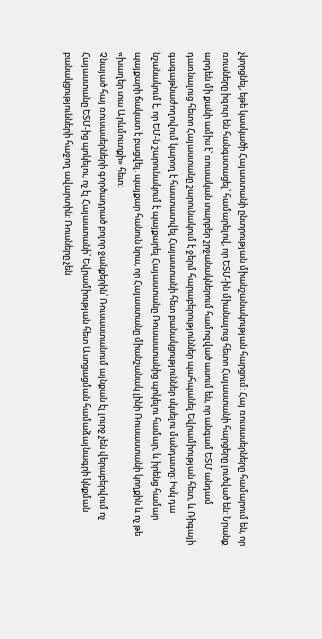չկորցնել, եթե կասկածի Հայաստանի ընտրության միանշանակության հարցում: Հայ ռուսասերները համարում են, որ ռուսները իզուր են հանգստացել՝ համարելով, որ ԵՏՄ-ին միանալուց հետո Հայաստանի հարցերը լուծված են: Նրանք արդեն մի քանի ամիս է՝ ռուսական տարբեր շրջանակներում համոզված ասում են, որ անգամ ԵՏՄ անդամ դառնալուց հետո Հայաստանը շարունակում է ջերմ հարաբերություններ պահպանել Եվրամիության հետ, և Ռիգայի գագաթնաժողովում կարող է հաստատվել Հայաստանի հետ բանակցություններ սկսելու մանդատը: Իսկ դա նշանակում է, որ ԵՄ-ն շարունակում է պայքարել Հայաստանը Ռուսաստանից պոկելու համար, և իրենց համար պայքարի ճակատ է բացվել. պայքար հանուն նրա, որ Հայաստանը միանշանակ լինի Ռուսաստանի կողքին և ոչ թե «խաղեր տա Արևմուտքի» հետ:
Չնայած հայ ռուսասերների գործադրած բոլոր ջանքերին՝ Ռուսաստանում այնքան էլ լուրջ չեն վերաբերվում ոչ Հայաստանը ԵՏՄ-ից պոկելու, ոչ էլ Հայաստանի՝ Եվրամիության հետ Ասոցացման համաձայնագրի կնքման բանակցությունների հաջող ավարտին: Ռուսները չեն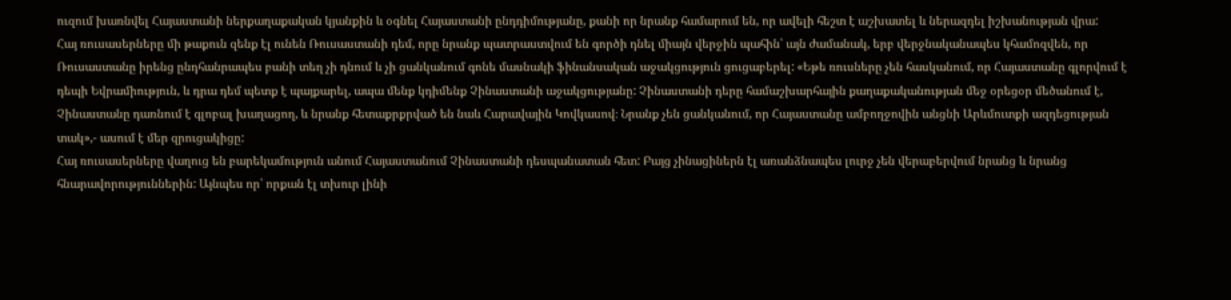ուզում խառնվել Հայաստանի ներքաղաքական կյանքին և օգնել Հայաստանի ընդդիմությանը, քանի որ նրանք համարում են, որ ավելի հեշտ է աշխատել և ներազդել իշխանության վրա:
Հայ ռուսասերները մի թաքուն զենք էլ ունեն Ռուսաստանի դեմ, որը նրանք պատրաստվում են գործի դնել միայն վերջին պահին՝ այն ժամանակ, երբ վերջնականապես կհամոզվեն, որ Ռուսաստանը իրենց ընդհանրապես բանի տեղ չի դնում և չի ցանկանում գոնե մասնակի ֆինանսական աջակցություն ցուցաբերել: «Եթե ռուսները չեն հասկանում, որ Հայաստանը գլորվում է դեպի Եվրամիություն, և դրա դեմ պետք է պայքարել, ապա մենք կդիմենք Չինաստանի աջակցությանը: Չինաստանի դերը համաշխարհային քաղաքականության մեջ օրեցօր մեծանում է, Չինաստանը դառնում է գլոբալ խաղացող, և նրանք հետաքրքրված են նաև Հարավային Կովկասով։ Նրանք չեն ցանկանում, որ Հայաստանը ամբողջովին անցնի Արևմուտքի ազդեցության տակ»,- ասում է մեր զրուցակիցը:
Հայ ռուսասերները վաղուց են բարեկամություն անում Հայաստանում Չինաստանի դեսպանատան հետ: Բայց չինացիներն էլ առանձնապես լուրջ չեն վերաբերվում նրանց և նրանց հնարավորություններին: Այնպես որ՝ որքան էլ տխուր լինի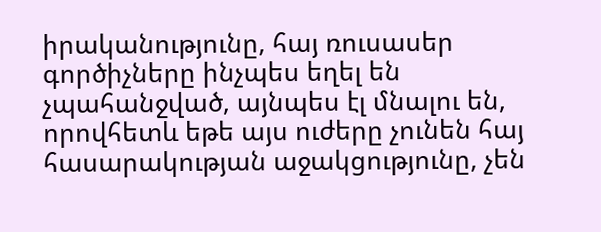իրականությունը, հայ ռուսասեր գործիչները ինչպես եղել են չպահանջված, այնպես էլ մնալու են, որովհետև եթե այս ուժերը չունեն հայ հասարակության աջակցությունը, չեն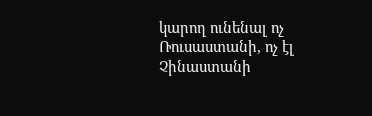կարող ունենալ ոչ Ռուսաստանի, ոչ էլ Չինաստանի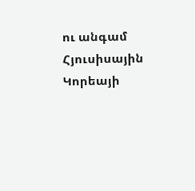ու անգամ Հյուսիսային Կորեայի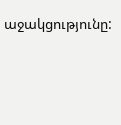աջակցությունը: